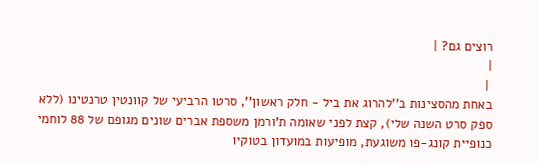רוצים גם? |
|
 |
באחת מהסצינות ב''להרוג את ביל - חלק ראשון'', סרטו הרביעי של קוונטין טרנטינו (ללא ספק סרט השנה שלי), קצת לפני שאומה ת'ורמן משספת אברים שונים מגופם של 88 לוחמי כנופיית קונג-פו משוגעת, מופיעות במועדון בטוקיו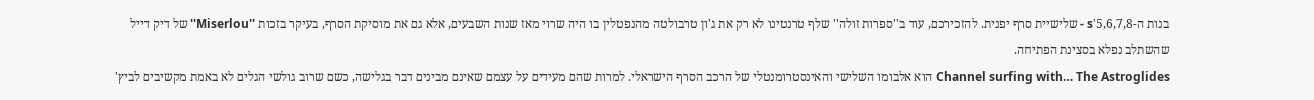בנות ה-5,6,7,8's - שלישיית סרף יפנית. להזכירכם, עוד ב''ספרות זולה'' שלף טרנטינו לא רק את ג'ון טרבולטה מהנפטלין בו היה שרוי מאז שנות השבעים, אלא גם את מוסיקת הסרף, בעיקר בזכות ''Miserlou'' של דיק דייל שהשתלב נפלא בסצינת הפתיחה.
Channel surfing with… The Astroglides הוא אלבומו השלישי והאינסטרומנטלי של הרכב הסרף הישראלי. למרות שהם מעידים על עצמם שאינם מבינים דבר בגלישה, כשם שרוב גולשי הגלים לא באמת מקשיבים לביץ'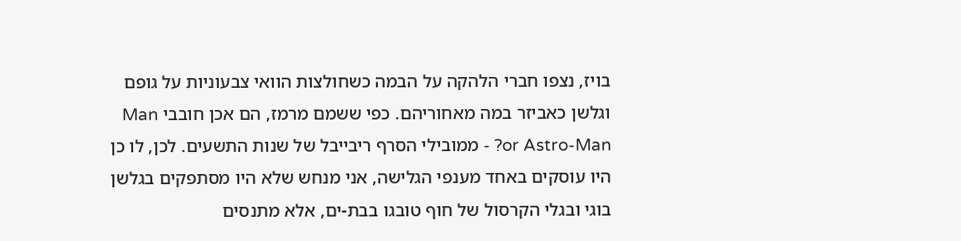בויז, נצפו חברי הלהקה על הבמה כשחולצות הוואי צבעוניות על גופם וגלשן כאביזר במה מאחוריהם. כפי ששמם מרמז, הם אכן חובבי Man or Astro-Man? - ממובילי הסרף ריבייבל של שנות התשעים. לכן, לו כן היו עוסקים באחד מענפי הגלישה, אני מנחש שלא היו מסתפקים בגלשן בוגי ובגלי הקרסול של חוף טובגו בבת-ים, אלא מתנסים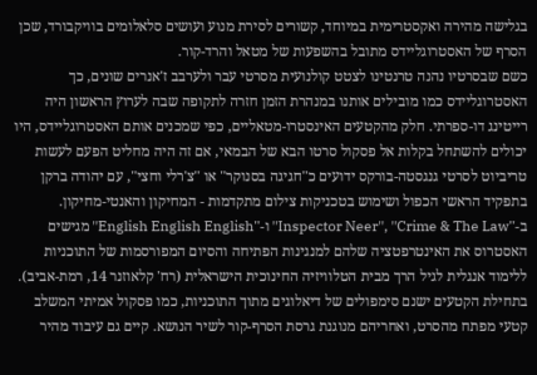בגלישה מהירה ואקסטרימית במיוחד, קשורים לסירת מנוע ועושים סלאלומים בוויקבורד, שכן הסרף של האסטרוגליידס מתובל בהשפעות של מטאל והרד-קור.
כשם שבסרטיו נהנה טרנטינו לצטט קולנועית מסרטי עבר ולערבב ז'אנרים שונים, כך האסטרוגליידס כמו מובילים אותנו במנהרת הזמן חזרה לתקופה שבה לערוץ הראשון היה רייטינג דו-ספרתי. חלק מהקטעים האינסטרו-מטאליים, כפי שמכנים אותם האסטרוגליידס, היו יכולים להשתחל בקלות אל פסקול סרטו הבא של הבמאי, אם זה היה מחליט הפעם לעשות טריביוט לסרטי גנגסטה-בורקס ידועים כ''חגיגה בסנוקר'' או ''צ'רלי וחצי'', עם יהודה ברקן בתפקיד הראשי הכפול ושימוש בטכניקות צילום מתקדמות - המחיקון והאנטי-מחיקון.
ב-''Inspector Neer'', ''Crime & The Law'' ו-''English English English'' מגישים האסטרוס את האינטרפטציה שלהם למנגינות הפתיחה והסיום המפורסמות של התוכניות ללימוד אנגלית לגיל הרך מבית הטלוויזיה החינוכית הישראלית (רח' קלאוזנר 14, רמת-אביב). בתחילת הקטעים ישנם סימפולים של דיאלוגים מתוך התוכניות, כמו פסקול אמיתי המשלב קטעי מפתח מהסרט, ואחריהם מנוגנת גרסת הסרף-קור לשיר הנושא. קיים גם עיבוד מהיר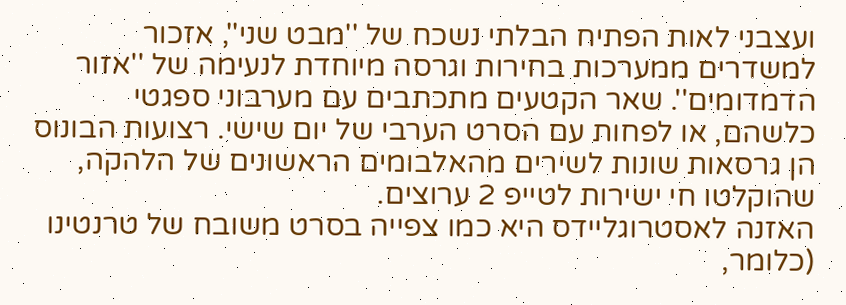ועצבני לאות הפתיח הבלתי נשכח של ''מבט שני'', אזכור למשדרים ממערכות בחירות וגרסה מיוחדת לנעימה של ''אזור הדמדומים''. שאר הקטעים מתכתבים עם מערבוני ספגטי כלשהם, או לפחות עם הסרט הערבי של יום שישי. רצועות הבונוס הן גרסאות שונות לשירים מהאלבומים הראשונים של הלהקה, שהוקלטו חי ישירות לטייפ 2 ערוצים.
האזנה לאסטרוגליידס היא כמו צפייה בסרט משובח של טרנטינו (כלומר,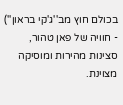בכולם חוץ מב''ג'קי בראון'') - חוויה של פאן טהור, סצינות מהירות ומוסיקה מצוינת.